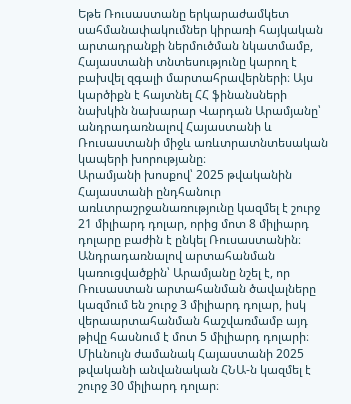Եթե Ռուսաստանը երկարաժամկետ սահմանափակումներ կիրառի հայկական արտադրանքի ներմուծման նկատմամբ, Հայաստանի տնտեսությունը կարող է բախվել զգալի մարտահրավերների։ Այս կարծիքն է հայտնել ՀՀ ֆինանսների նախկին նախարար Վարդան Արամյանը՝ անդրադառնալով Հայաստանի և Ռուսաստանի միջև առևտրատնտեսական կապերի խորությանը։
Արամյանի խոսքով՝ 2025 թվականին Հայաստանի ընդհանուր առևտրաշրջանառությունը կազմել է շուրջ 21 միլիարդ դոլար, որից մոտ 8 միլիարդ դոլարը բաժին է ընկել Ռուսաստանին։ Անդրադառնալով արտահանման կառուցվածքին՝ Արամյանը նշել է, որ Ռուսաստան արտահանման ծավալները կազմում են շուրջ 3 միլիարդ դոլար, իսկ վերաարտահանման հաշվառմամբ այդ թիվը հասնում է մոտ 5 միլիարդ դոլարի։ Միևնույն ժամանակ Հայաստանի 2025 թվականի անվանական ՀՆԱ-ն կազմել է շուրջ 30 միլիարդ դոլար։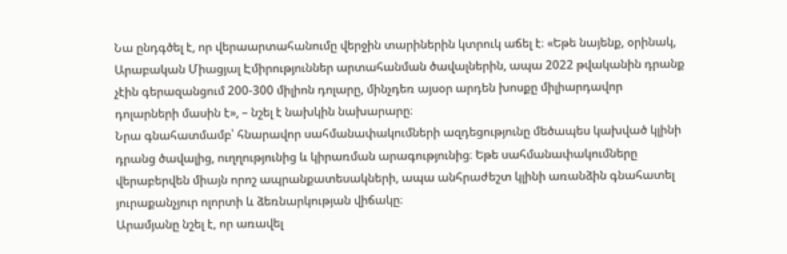Նա ընդգծել է, որ վերաարտահանումը վերջին տարիներին կտրուկ աճել է։ «Եթե նայենք, օրինակ, Արաբական Միացյալ Էմիրություններ արտահանման ծավալներին, ապա 2022 թվականին դրանք չէին գերազանցում 200-300 միլիոն դոլարը, մինչդեռ այսօր արդեն խոսքը միլիարդավոր դոլարների մասին է», – նշել է նախկին նախարարը։
Նրա գնահատմամբ՝ հնարավոր սահմանափակումների ազդեցությունը մեծապես կախված կլինի դրանց ծավալից, ուղղությունից և կիրառման արագությունից։ Եթե սահմանափակումները վերաբերվեն միայն որոշ ապրանքատեսակների, ապա անհրաժեշտ կլինի առանձին գնահատել յուրաքանչյուր ոլորտի և ձեռնարկության վիճակը։
Արամյանը նշել է, որ առավել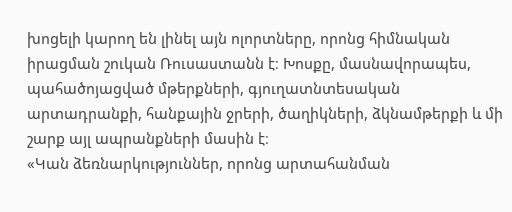խոցելի կարող են լինել այն ոլորտները, որոնց հիմնական իրացման շուկան Ռուսաստանն է։ Խոսքը, մասնավորապես, պահածոյացված մթերքների, գյուղատնտեսական արտադրանքի, հանքային ջրերի, ծաղիկների, ձկնամթերքի և մի շարք այլ ապրանքների մասին է։
«Կան ձեռնարկություններ, որոնց արտահանման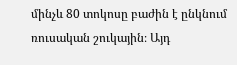մինչև 80 տոկոսը բաժին է ընկնում ռուսական շուկային։ Այդ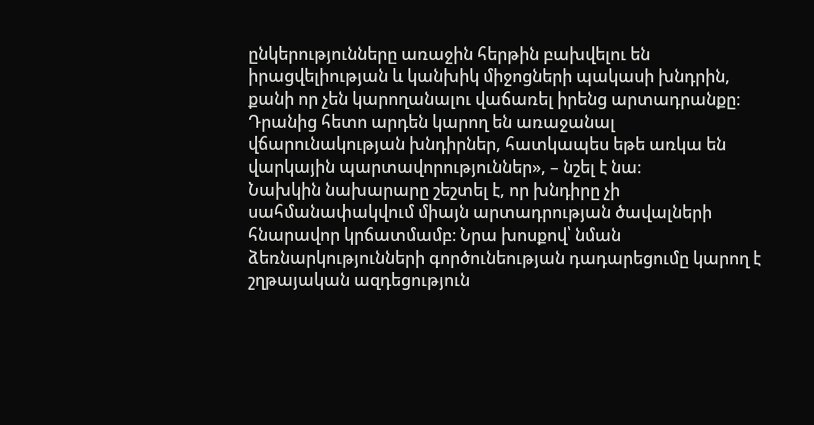ընկերությունները առաջին հերթին բախվելու են իրացվելիության և կանխիկ միջոցների պակասի խնդրին, քանի որ չեն կարողանալու վաճառել իրենց արտադրանքը։ Դրանից հետո արդեն կարող են առաջանալ վճարունակության խնդիրներ, հատկապես եթե առկա են վարկային պարտավորություններ», – նշել է նա։
Նախկին նախարարը շեշտել է, որ խնդիրը չի սահմանափակվում միայն արտադրության ծավալների հնարավոր կրճատմամբ։ Նրա խոսքով՝ նման ձեռնարկությունների գործունեության դադարեցումը կարող է շղթայական ազդեցություն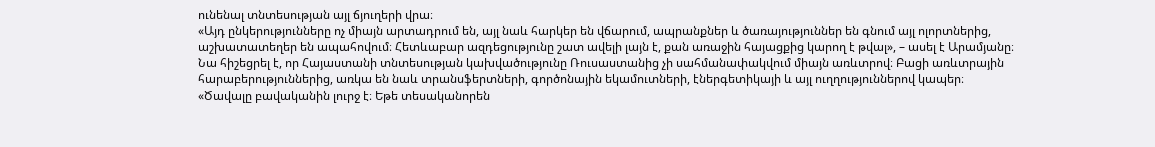ունենալ տնտեսության այլ ճյուղերի վրա։
«Այդ ընկերությունները ոչ միայն արտադրում են, այլ նաև հարկեր են վճարում, ապրանքներ և ծառայություններ են գնում այլ ոլորտներից, աշխատատեղեր են ապահովում։ Հետևաբար ազդեցությունը շատ ավելի լայն է, քան առաջին հայացքից կարող է թվալ», – ասել է Արամյանը։
Նա հիշեցրել է, որ Հայաստանի տնտեսության կախվածությունը Ռուսաստանից չի սահմանափակվում միայն առևտրով։ Բացի առևտրային հարաբերություններից, առկա են նաև տրանսֆերտների, գործոնային եկամուտների, էներգետիկայի և այլ ուղղություններով կապեր։
«Ծավալը բավականին լուրջ է։ Եթե տեսականորեն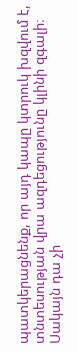պատկերացնենք, որ այդ կապը կտրուկ խզվում է, տնտեսության վրա ազդեցությունը կլինի զգալի։ Սակայն դա չի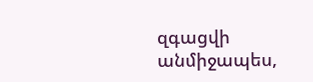զգացվի անմիջապես,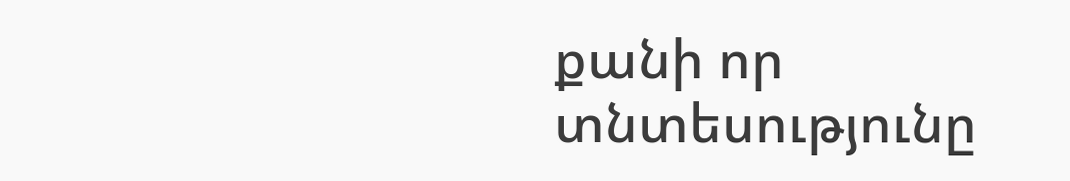քանի որ տնտեսությունը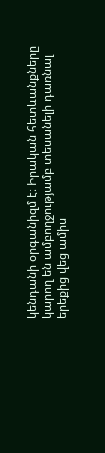կենդանի օրգանիզմ է։ Իրական հետևանքները կարող են ամբողջությամբ տեսանելի դառնալ երեքից վեց ամիս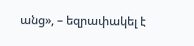անց», – եզրափակել է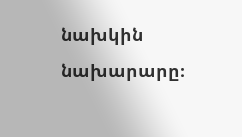նախկին նախարարը։